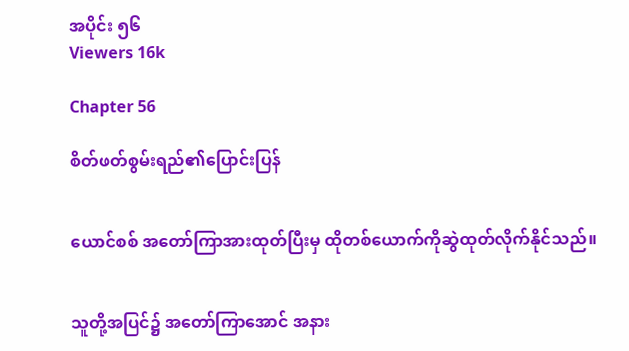အပိုင်း ၅၆
Viewers 16k

Chapter 56

စိတ်ဖတ်စွမ်းရည်၏ပြောင်းပြန်


ယောင်စစ် အတော်ကြာအားထုတ်ပြီးမှ ထိုတစ်ယောက်ကိုဆွဲထုတ်လိုက်နိုင်သည်။


သူတို့အပြင်၌ အတော်ကြာအောင် အနား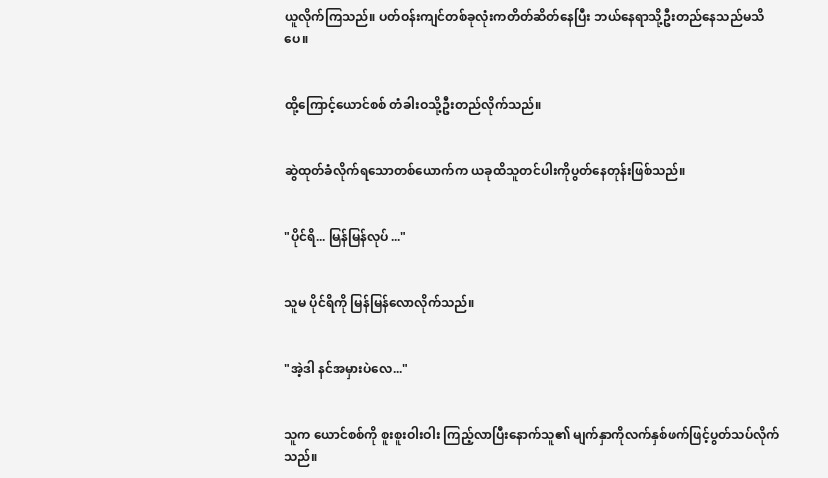ယူလိုက်ကြသည်။ ပတ်ဝန်းကျင်တစ်ခုလုံးကတိတ်ဆိတ်နေပြီး ဘယ်နေရာသို့ဦးတည်နေသည်မသိပေ။


ထို့ကြောင့်ယောင်စစ် တံခါးဝသို့ဦးတည်လိုက်သည်။


ဆွဲထုတ်ခံလိုက်ရသောတစ်ယောက်က ယခုထိသူတင်ပါးကိုပွတ်နေတုန်းဖြစ်သည်။


"ပိုင်ရိ... မြန်မြန်လုပ် ..."


သူမ ပိုင်ရိကို မြန်မြန်လောလိုက်သည်။


"အဲ့ဒါ နင်အမှားပဲလေ..."


သူက ယောင်စစ်ကို စူးစူးဝါးဝါး ကြည့်လာပြီးနောက်သူ၏ မျက်နှာကိုလက်နှစ်ဖက်ဖြင့်ပွတ်သပ်လိုက်သည်။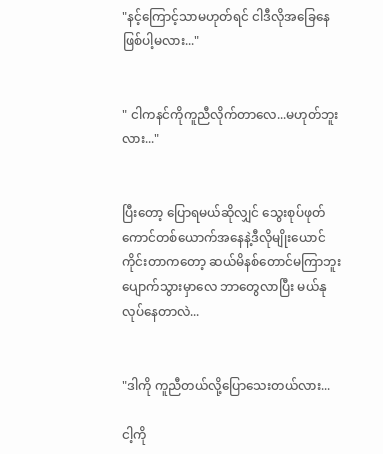"နင့်ကြောင့်သာမဟုတ်ရင် ငါဒီလိုအခြေနေဖြစ်ပါ့မလား..."


" ငါကနင်ကိုကူညီလိုက်တာလေ...မဟုတ်ဘူးလား..."


ပြီးတော့ ပြောရမယ်ဆိုလျှင် သွေးစုပ်ဖုတ်ကောင်တစ်ယောက်အနေနဲ့ဒီလိုမျိုးယောင်ကိုင်းတာကတော့ ဆယ်မိနစ်တောင်မကြာဘူး ပျောက်သွားမှာလေ ဘာတွေလာပြီး မယ်နုလုပ်နေတာလဲ...


"ဒါကို ကူညီတယ်လို့ပြောသေးတယ်လား...

ငါ့ကို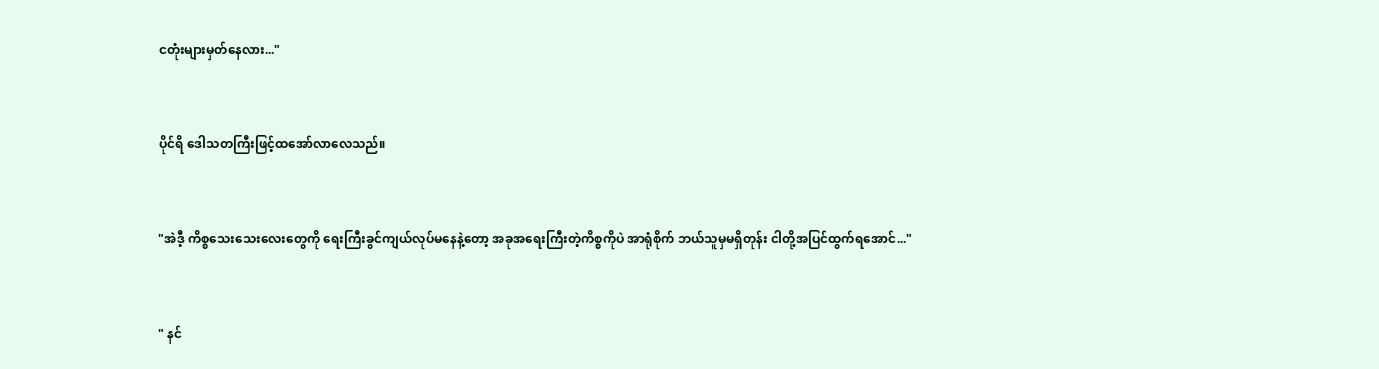ငတုံးများမှတ်နေလား..."


ပိုင်ရိ ဒေါသတကြီးဖြင့်ထအော်လာလေသည်။


"အဲဒီ့ ကိစ္စသေးသေးလေးတွေကို ရေးကြီးခွင်ကျယ်လုပ်မနေနဲ့တော့ အခုအရေးကြီးတဲ့ကိစ္စကိုပဲ အာရုံစိုက် ဘယ်သူမှမရှိတုန်း ငါတို့အပြင်ထွက်ရအောင်..."


" နင်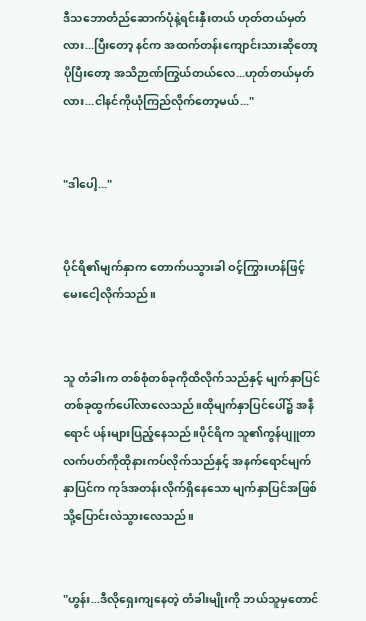ဒီသဘောင်္တည်ဆောက်ပုံနဲ့ရင်းနှီးတယ် ဟုတ်တယ်မှတ်လား...ပြီးတော့ နင်က အထက်တန်းကျောင်းသားဆိုတော့ ပိုပြီးတော့ အသိဉာဏ်ကြွယ်တယ်လေ...ဟုတ်တယ်မှတ်လား...ငါနင်ကိုယုံကြည်လိုက်တော့မယ်..."


"ဒါပေါ့..."


ပိုင်ရိ၏မျက်နှာက တောက်ပသွားခါ ဝင့်ကြွားဟန်ဖြင့်မေးငေါ့လိုက်သည်။


သူ တံခါးက တစ်စုံတစ်ခုကိုထိလိုက်သည်နှင့် မျက်နှာပြင်တစ်ခုထွက်ပေါ်လာလေသည်။ထိုမျက်နှာပြင်ပေါ်၌ အနီရောင် ပန်းများပြည့်နေသည်။ပိုင်ရိက သူ၏ကွန်ပျူတာလက်ပတ်ကိုထိုနားကပ်လိုက်သည်နှင့် အနက်ရောင်မျက်နှာပြင်က ကုဒ်အတန်းလိုက်ရှိနေသော မျက်နှာပြင်အဖြစ်သို့ပြောင်းလဲသွားလေသည်။


"ဟွန်း...ဒီလိုရှေးကျနေတဲ့ တံခါးမျိုးကို ဘယ်သူမှတောင်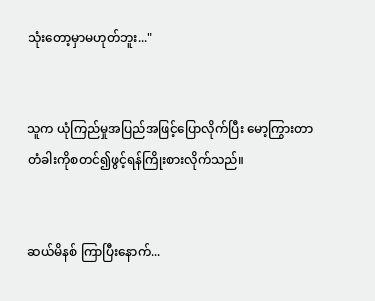သုံးတော့မှာမဟုတ်ဘူး..."


သူက ယုံကြည်မှုအပြည်အဖြင့်ပြောလိုက်ပြီး မော့ကြွားတာ တံခါးကိုစတင်၍ဖွင့်ရန်ကြိုးစားလိုက်သည်။


ဆယ်မိနစ် ကြာပြီးနောက်...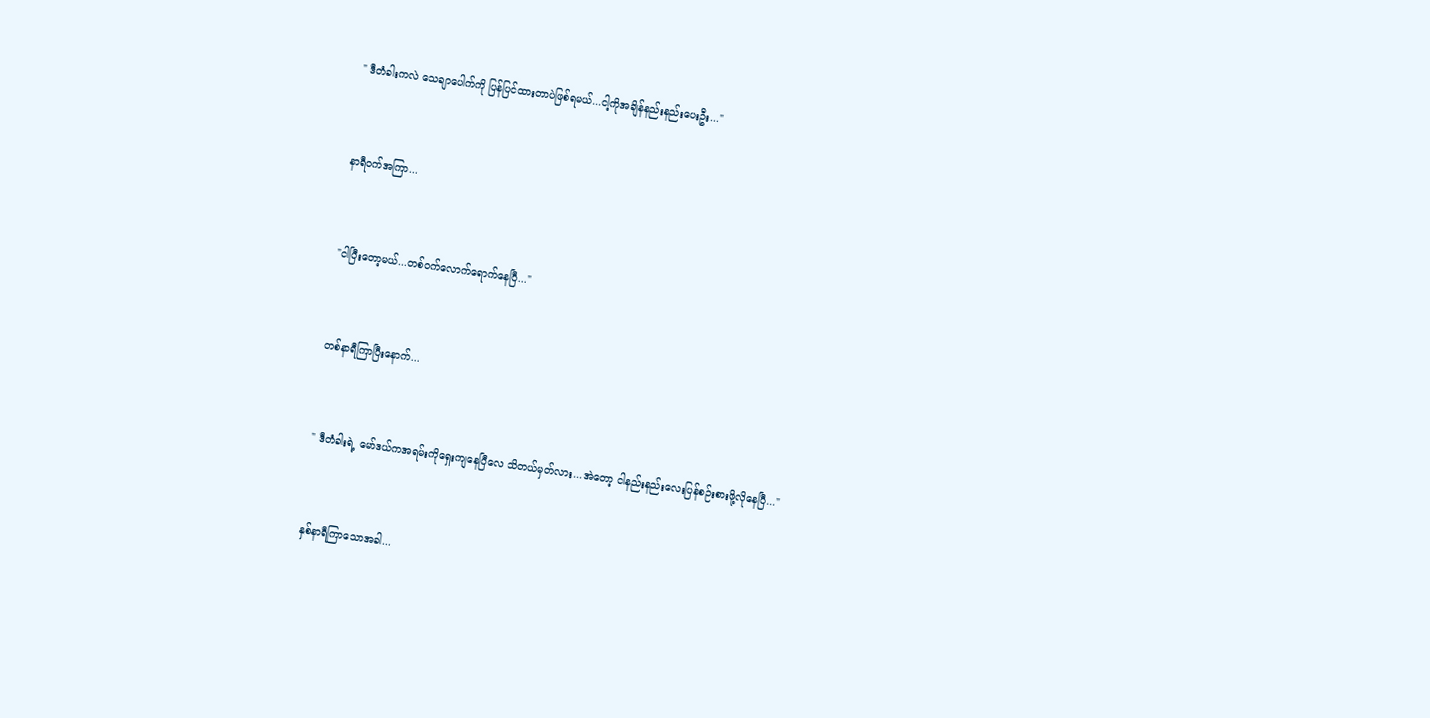" ဒီတံခါးကလဲ သေချာပေါက်ကို ပြန်ပြင်ထားတာပဲဖြစ်ရမယ်...ငါ့ကိုအချိန်နည်းနည်းပေးဦး..."


နာရီဝက်အကြာ...


"ငါပြီးတော့မယ်...တစ်ဝက်လောက်ရောက်နေပြီ..."


တစ်နာရီကြာပြီးနောက်...


" ဒီတံခါးရဲ့ မော်ဒယ်ကအရမ်းကိုရှေးကျနေပြီလေ သိတယ်မှတ်လား...အဲတော့ ငါနည်းနည်းလေးပြန်စဉ်းစားဖို့လိုနေပြီ..."


နှစ်နာရီကြာသောအခါ...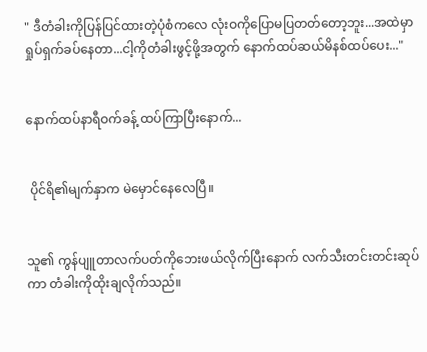" ဒီတံခါးကိုပြန်ပြင်ထားတဲ့ပုံစံကလေ လုံးဝကိုပြောမပြတတ်တော့ဘူး...အထဲမှာ ရှုပ်ရှက်ခပ်နေတာ...ငါ့ကိုတံခါးဖွင့်ဖို့အတွက် နောက်ထပ်ဆယ်မိနစ်ထပ်ပေး..."


နောက်ထပ်နာရီဝက်ခန့် ထပ်ကြာပြီးနောက်...


 ပိုင်ရိ၏မျက်နှာက မဲမှောင်နေလေပြီ။


သူ၏ ကွန်ပျူတာလက်ပတ်ကိုဘေးဖယ်လိုက်ပြီးနောက် လက်သီးတင်းတင်းဆုပ်ကာ တံခါးကိုထိုးချလိုက်သည်။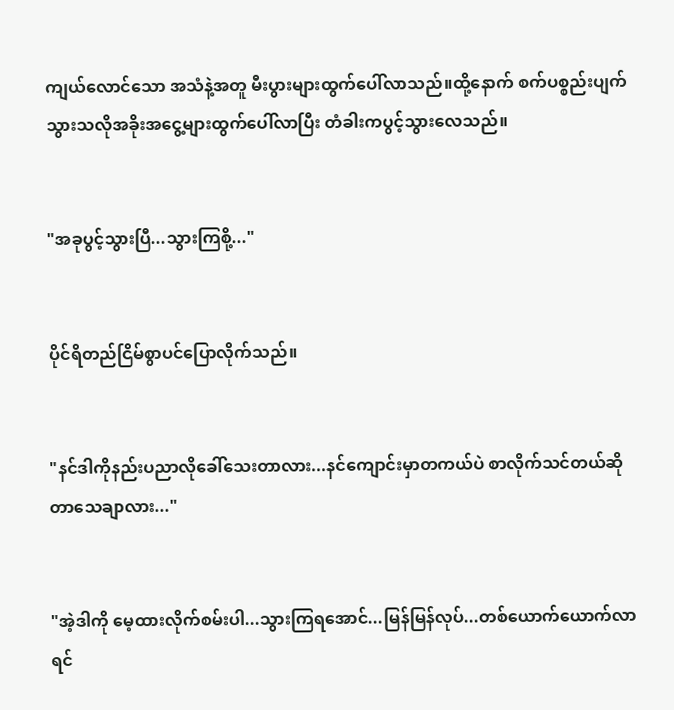ကျယ်လောင်သော အသံနဲ့အတူ မီးပွားများထွက်ပေါ်လာသည်။ထို့နောက် စက်ပစ္စည်းပျက်သွားသလိုအခိုးအငွေ့များထွက်ပေါ်လာပြီး တံခါးကပွင့်သွားလေသည်။


"အခုပွင့်သွားပြီ...သွားကြစို့..."


ပိုင်ရိတည်ငြိမ်စွာပင်ပြောလိုက်သည်။


"နင်ဒါကိုနည်းပညာလိုခေါ်သေးတာလား...နင်ကျောင်းမှာတကယ်ပဲ စာလိုက်သင်တယ်ဆိုတာသေချာလား..."


"အဲ့ဒါကို မေ့ထားလိုက်စမ်းပါ...သွားကြရအောင်...မြန်မြန်လုပ်...တစ်ယောက်ယောက်လာရင်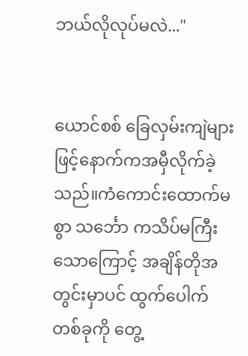ဘယ်လိုလုပ်မလဲ..."


ယောင်စစ် ခြေလှမ်းကျဲများဖြင့်နောက်ကအမှီလိုက်ခဲ့သည်။ကံကောင်းထောက်မစွာ သင်္ဘော ကသိပ်မကြီးသောကြောင့် အချိန်တိုအတွင်းမှာပင် ထွက်ပေါက်တစ်ခုကို တွေ့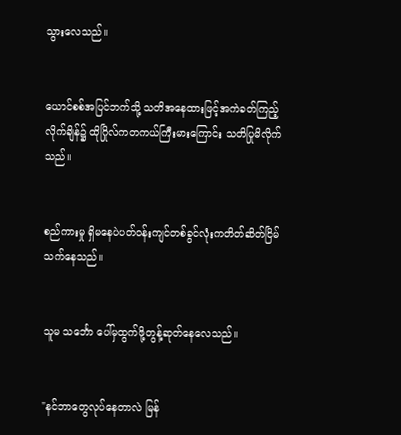သွားလေသည်။


ယောင်စစ်အပြင်ဘက်သို့ သတိအနေထားဖြင့်အကဲခတ်ကြည့်လိုက်ချိန်၌ ထိုဂြိုလ်ကတကယ်ကြီးမားကြောင်း သတိပြုမိလိုက်သည်။


စည်ကားမှု ရှိမနေပဲပတ်ဝန်းကျင်တစ်ခွင်လုံးကတိတ်ဆိတ်ငြိမ်သက်နေသည်။


သူမ သင်္ဘော ပေါ်မှထွက်ဖို့တွန့်ဆုတ်နေလေသည်။


"နင်ဘာတွေလုပ်နေတာလဲ မြန်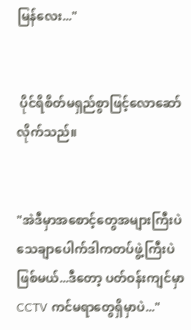မြန်လေး..."


 ပိုင်ရိစိတ်မရှည်စွာဖြင့်လောဆော်လိုက်သည်။


"အဲဒီမှာအစောင့်တွေအများကြီးပဲသေချာပေါက်ဒါကတပ်ဖွဲ့ကြီးပဲဖြစ်မယ်...ဒီတော့ ပတ်ဝန်းကျင်မှာ CCTV ကင်မရာတွေရှိမှာပဲ..."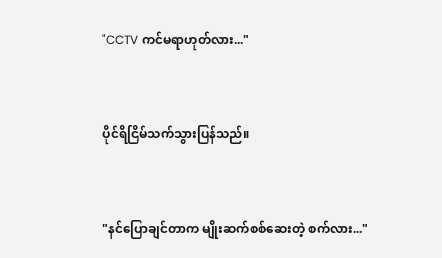"CCTV ကင်မရာဟုတ်လား..."


ပိုင်ရိငြိမ်သက်သွားပြန်သည်။


"နင်ပြောချင်တာက မျိုးဆက်စစ်ဆေးတဲ့ စက်လား..."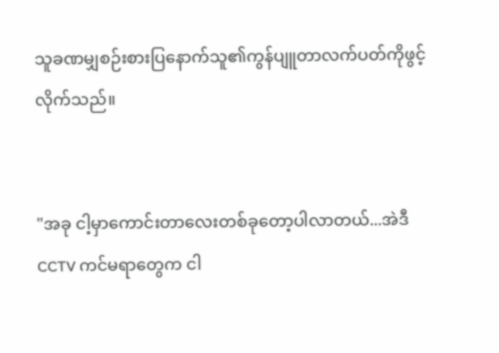သူခဏမျှစဉ်းစားပြနောက်သူ၏ကွန်ပျူတာလက်ပတ်ကိုဖွင့်လိုက်သည်။


"အခု ငါ့မှာကောင်းတာလေးတစ်ခုတော့ပါလာတယ်...အဲဒီ CCTV ကင်မရာတွေက ငါ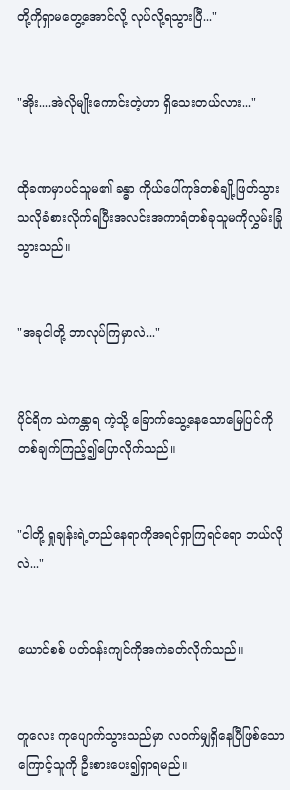တို့ကိုရှာမတွေ့အောင်လို့ လုပ်လို့ရသွားပြီ..."


"အိုး....အဲလိုမျိုးကောင်းတဲ့ဟာ ရှိသေးတယ်လား..."


ထိုခဏမှာပင်သူမ၏ ခန္ဓာ ကိုယ်ပေါ်ကုဒ်တစ်ချို့ဖြတ်သွားသလိုခံစားလိုက်ရပြီးအလင်းအကာရံတစ်ခုသူမကိုလွှမ်းခြုံသွားသည်။


"အခုငါတို့ ဘာလုပ်ကြမှာလဲ..."


ပိုင်ရိက သဲကန္တာရ ကဲ့သို့ ခြောက်သွေ့နေသောမြေပြင်ကို တစ်ချက်ကြည့်၍ပြောလိုက်သည်။


"ငါတို့ ရှုချန်းရဲ့တည်နေရာကိုအရင်ရှာကြရင်ရော ဘယ်လိုလဲ..."


ယောင်စစ် ပတ်ဝန်းကျင်ကိုအကဲခတ်လိုက်သည်။


တူလေး ကုပျောက်သွားသည်မှာ လဝက်မျှရှိနေပြီဖြစ်သောကြောင့်သူကို ဦးစားပေး၍ရှာရမည်။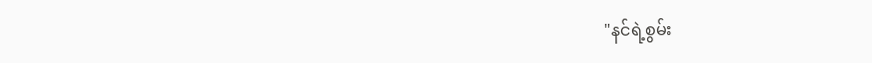"နင်ရဲ့စွမ်း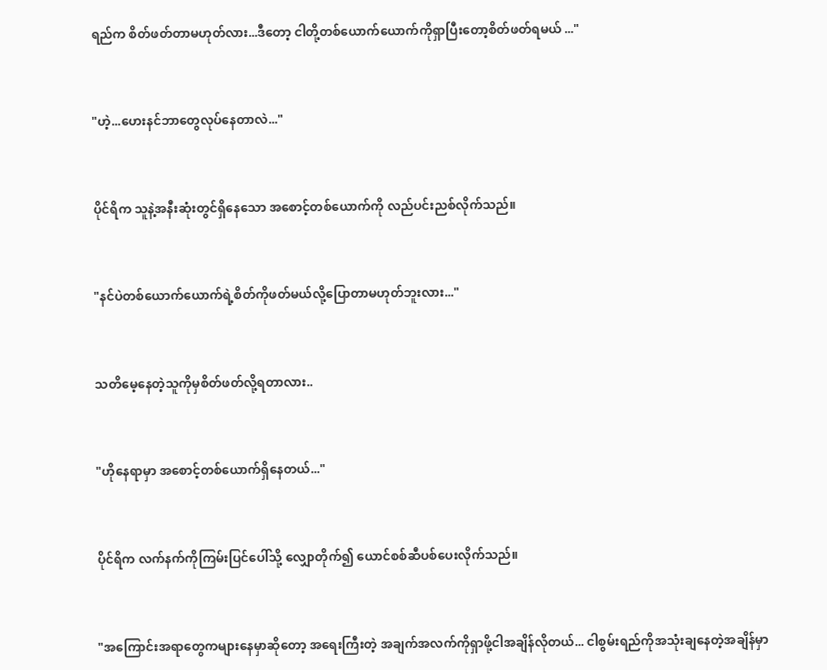ရည်က စိတ်ဖတ်တာမဟုတ်လား...ဒီတော့ ငါတို့တစ်ယောက်ယောက်ကိုရှာပြီးတော့စိတ်ဖတ်ရမယ် ..."


"ဟဲ့...ဟေးနင်ဘာတွေလုပ်နေတာလဲ..."


ပိုင်ရိက သူနဲ့အနီးဆုံးတွင်ရှိနေသော အစောင့်တစ်ယောက်ကို လည်ပင်းညစ်လိုက်သည်။


"နင်ပဲတစ်ယောက်ယောက်ရဲ့စိတ်ကိုဖတ်မယ်လို့ပြောတာမဟုတ်ဘူးလား..."


သတိမေ့နေတဲ့သူကိုမှစိတ်ဖတ်လို့ရတာလား..


"ဟိုနေရာမှာ အစောင့်တစ်ယောက်ရှိနေတယ်..."


ပိုင်ရိက လက်နက်ကိုကြမ်းပြင်ပေါ်သို့ လျှောတိုက်၍ ယောင်စစ်ဆီပစ်ပေးလိုက်သည်။


"အကြောင်းအရာတွေကများနေမှာဆိုတော့ အရေးကြီးတဲ့ အချက်အလက်ကိုရှာဖို့ငါအချိန်လိုတယ်... ငါစွမ်းရည်ကိုအသုံးချနေတဲ့အချိန်မှာ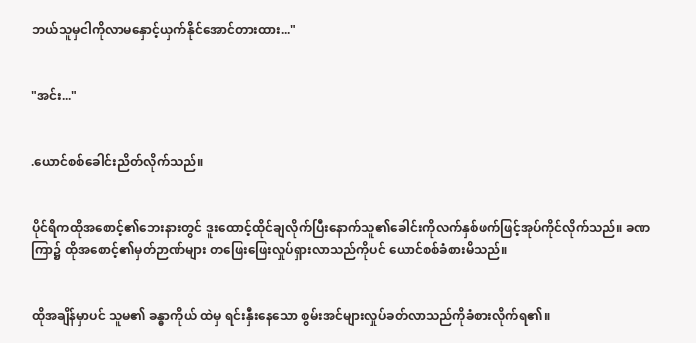ဘယ်သူမှငါကိုလာမနှောင့်ယှက်နိုင်အောင်တားထား..."


"အင်း..."


.ယောင်စစ်ခေါင်းညိတ်လိုက်သည်။


ပိုင်ရိကထိုအစောင့်၏ဘေးနားတွင် ဒူးထောင့်ထိုင်ချလိုက်ပြီးနောက်သူ၏ခေါင်းကိုလက်နှစ်ဖက်ဖြင့်အုပ်ကိုင်လိုက်သည်။ ခဏကြာ၌ ထိုအစောင့်၏မှတ်ဉာဏ်များ တဖြေးဖြေးလှုပ်ရှားလာသည်ကိုပင် ယောင်စစ်ခံစားမိသည်။


ထိုအချိန်မှာပင် သူမ၏ ခန္ဓာကိုယ် ထဲမှ ရင်းနှီးနေသော စွမ်းအင်များလှုပ်ခတ်လာသည်ကိုခံစားလိုက်ရ၏။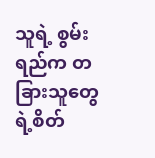သူရဲ့ စွမ်းရည်က တခြားသူတွေရဲ့စိတ်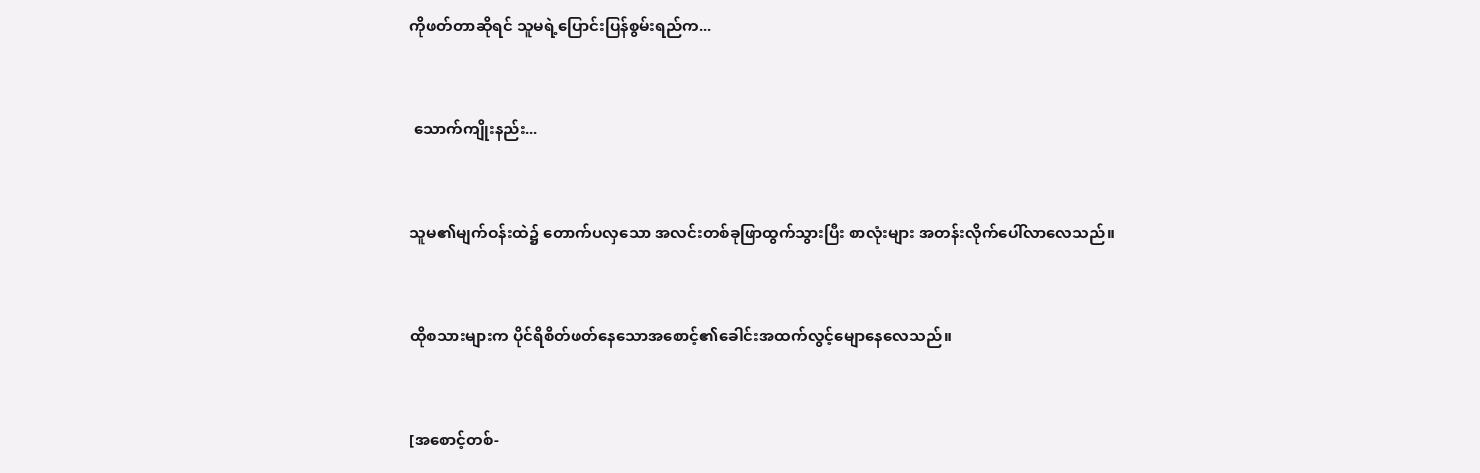ကိုဖတ်တာဆိုရင် သူမရဲ့ပြောင်းပြန်စွမ်းရည်က...


 သောက်ကျိုးနည်း...


သူမ၏မျက်ဝန်းထဲ၌ တောက်ပလှသော အလင်းတစ်ခုဖြာထွက်သွားပြီး စာလုံးများ အတန်းလိုက်ပေါ်လာလေသည်။


ထိုစသားများက ပိုင်ရိစိတ်ဖတ်နေသောအစောင့်၏ခေါင်းအထက်လွင့်မျောနေလေသည်။


[အစောင့်တစ်-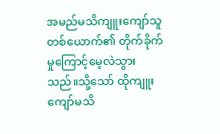အမည်မသိကျူးကျော်သူတစ်ယောက်၏ တိုက်ခိုက်မှုကြောင့်မေ့လဲသွားသည်။သို့သော် ထိုကျူးကျော်မသိ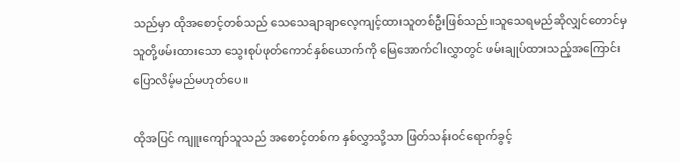သည်မှာ ထိုအစောင့်တစ်သည် သေသေချာချာလေ့ကျင့်ထားသူတစ်ဦးဖြစ်သည်။သူသေရမည်ဆိုလျှင်တောင်မှ သူတို့ဖမ်းထားသော သွေးစုပ်ဖုတ်ကောင်နှစ်ယောက်ကို မြေအောက်ငါးလွှာတွင် ဖမ်းချုပ်ထားသည့်အကြောင်းပြောလိမ့်မည်မဟုတ်ပေ။

ထိုအပြင် ကျူးကျော်သူသည် အစောင့်တစ်က နှစ်လွှာသို့သာ ဖြတ်သန်းဝင်ရောက်ခွင့်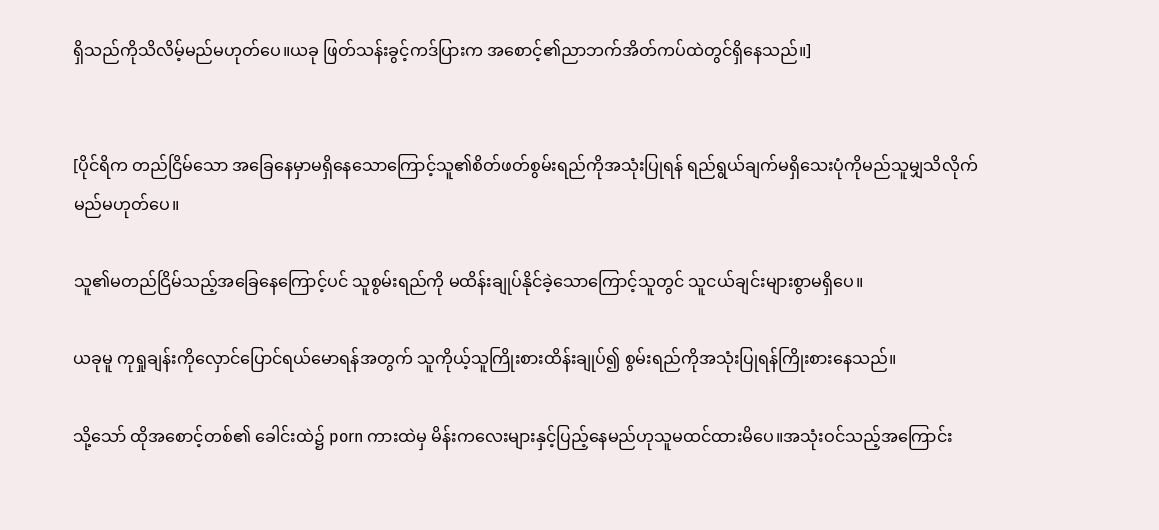ရှိသည်ကိုသိလိမ့်မည်မဟုတ်ပေ။ယခု ဖြတ်သန်းခွင့်ကဒ်ပြားက အစောင့်၏ညာဘက်အိတ်ကပ်ထဲတွင်ရှိနေသည်။]


[ပိုင်ရိက တည်ငြိမ်သော အခြေနေမှာမရှိနေသောကြောင့်သူ၏စိတ်ဖတ်စွမ်းရည်ကိုအသုံးပြုရန် ရည်ရွယ်ချက်မရှိသေးပုံကိုမည်သူမျှသိလိုက်မည်မဟုတ်ပေ။

သူ၏မတည်ငြိမ်သည့်အခြေနေကြောင့်ပင် သူစွမ်းရည်ကို မထိန်းချုပ်နိုင်ခဲ့သောကြောင့်သူတွင် သူငယ်ချင်းများစွာမရှိပေ။

ယခုမူ ကုရှုချန်းကိုလှောင်ပြောင်ရယ်မောရန်အတွက် သူကိုယ့်သူကြိုးစားထိန်းချုပ်၍ စွမ်းရည်ကိုအသုံးပြုရန်ကြိုးစားနေသည်။

သို့သော် ထိုအစောင့်တစ်၏ ခေါင်းထဲ၌ porn ကားထဲမှ မိန်းကလေးများနှင့်ပြည့်နေမည်ဟုသူမထင်ထားမိပေ။အသုံးဝင်သည့်အကြောင်း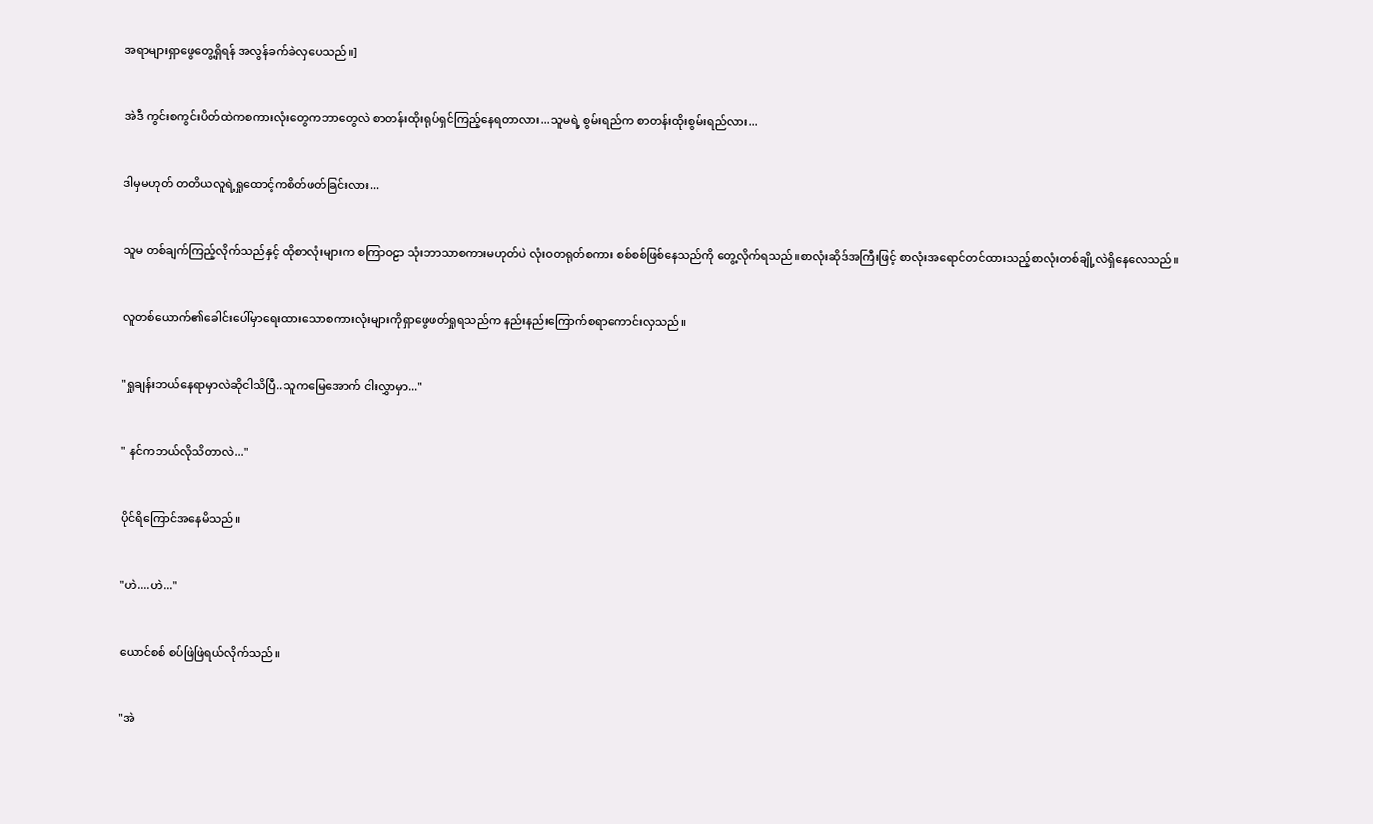အရာများရှာဖွေတွေ့ရှိရန် အလွန်ခက်ခဲလှပေသည်။]


အဲဒီ ကွင်းစကွင်းပိတ်ထဲကစကားလုံးတွေကဘာတွေလဲ စာတန်းထိုးရုပ်ရှင်ကြည့်နေရတာလား...သူမရဲ့ စွမ်းရည်က စာတန်းထိုးစွမ်းရည်လား...


ဒါမှမဟုတ် တတိယလူရဲ့ရှုထောင့်ကစိတ်ဖတ်ခြင်းလား...


သူမ တစ်ချက်ကြည့်လိုက်သည်နှင့် ထိုစာလုံးများက စကြာဝဠာ သုံးဘာသာစကားမဟုတ်ပဲ လုံးဝတရုတ်စကား စစ်စစ်ဖြစ်နေသည်ကို တွေ့လိုက်ရသည်။စာလုံးဆိုဒ်အကြီးဖြင့် စာလုံးအရောင်တင်ထားသည့်စာလုံးတစ်ချို့လဲရှိနေလေသည်။


လူတစ်ယောက်၏ခေါင်းပေါ်မှာရေးထားသောစကားလုံးများကိုရှာဖွေဖတ်ရှုရသည်က နည်းနည်းကြောက်စရာကောင်းလှသည်။


"ရှုချန်းဘယ်နေရာမှာလဲဆိုငါသိပြီ..သူကမြေအောက် ငါးလွှာမှာ..."


" နင်ကဘယ်လိုသိတာလဲ..."


ပိုင်ရိကြောင်အနေမိသည်။


"ဟဲ....ဟဲ..."


ယောင်စစ် စပ်ဖြဲဖြဲရယ်လိုက်သည်။


"အဲ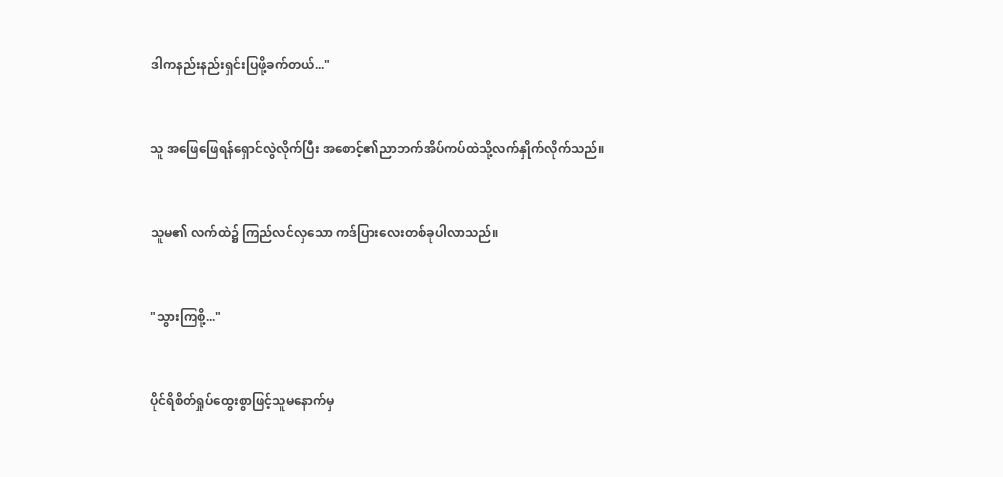ဒါကနည်းနည်းရှင်းပြဖို့ခက်တယ်..."


သူ အဖြေဖြေရန်ရှောင်လွဲလိုက်ပြီး အစောင့်၏ညာဘက်အိပ်ကပ်ထဲသို့လက်နှိုက်လိုက်သည်။


သူမ၏ လက်ထဲ၌ ကြည်လင်လှသော ကဒ်ပြားလေးတစ်ခုပါလာသည်။


"သွားကြစို့..."


ပိုင်ရိစိတ်ရှုပ်ထွေးစွာဖြင့်သူမနောက်မှ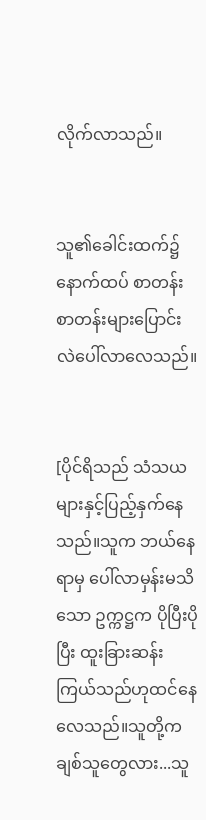လိုက်လာသည်။


သူ၏ခေါင်းထက်၌ နောက်ထပ် စာတန်းစာတန်းများပြောင်းလဲပေါ်လာလေသည်။


[ပိုင်ရိသည် သံသယများနှင့်ပြည့်နှက်နေသည်။သူက ဘယ်နေရာမှ ပေါ်လာမှန်းမသိသော ဥက္ကဋ္ဌက ပိုပြီးပိုပြီး ထူးခြားဆန်းကြယ်သည်ဟုထင်နေလေသည်။သူတို့က ချစ်သူတွေလား...သူ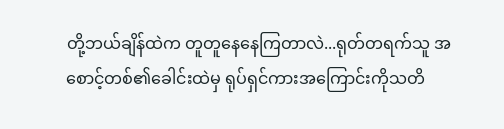တို့ဘယ်ချိန်ထဲက တူတူနေနေကြတာလဲ...ရုတ်တရက်သူ အစောင့်တစ်၏ခေါင်းထဲမှ ရုပ်ရှင်ကားအကြောင်းကိုသတိ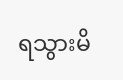ရသွားမိ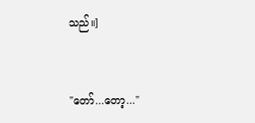သည်။]


"တော်...တော့..."